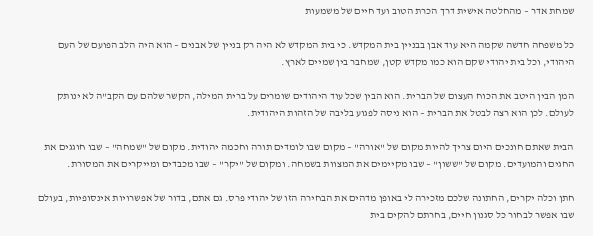שמחת אדר – מהחלטה אישית דרך הכרת הטוב ועד חיים של משמעות

כל משפחה חדשה שקמה היא עוד אבן בבניין בית המקדש. כי בית המקדש לא היה רק בניין של אבנים – הוא היה הלב הפועם של העם היהודי, וכל בית יהודי שקם הוא כמו מקדש קטן, שמחבר בין שמיים לארץ.

המן הבין היטב את הכוח העצום של הברית. הוא הבין שכל עוד היהודים שומרים על ברית המילה, הקשר שלהם עם הקב"ה לא ינותק לעולם. לכן הוא רצה לבטל את הברית – הוא ניסה לפגוע בליבה של הזהות היהודית.

הבית שאתם חונכים היום צריך להיות מקום של "אורה" – מקום שבו לומדים תורה וחכמה יהודית. מקום של "שמחה" – שבו חוגגים את החגים והמועדים. מקום של "ששון" – שבו מקיימים את המצוות בשמחה. ומקום של "יקר" – שבו מכבדים ומייקרים את המסורת.

חתן וכלה יקרים, החתונה שלכם מזכירה לי באופן מדהים את הבחירה הזו של יהודי פרס. גם אתם, בדור של אפשרויות אינסופיות, בעולם שבו אפשר לבחור כל סגנון חיים, בחרתם להקים בית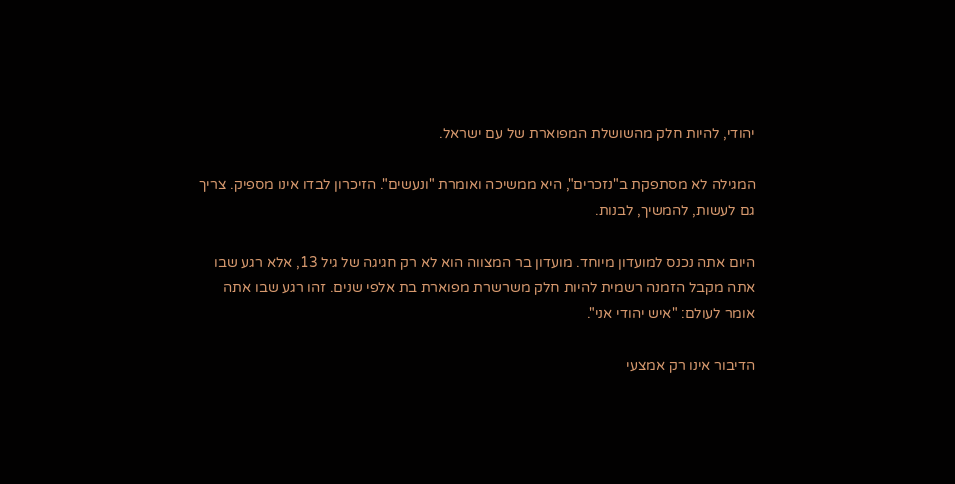יהודי, להיות חלק מהשושלת המפוארת של עם ישראל.

המגילה לא מסתפקת ב"נזכרים", היא ממשיכה ואומרת "ונעשים". הזיכרון לבדו אינו מספיק. צריך גם לעשות, להמשיך, לבנות.

היום אתה נכנס למועדון מיוחד. מועדון בר המצווה הוא לא רק חגיגה של גיל 13, אלא רגע שבו אתה מקבל הזמנה רשמית להיות חלק משרשרת מפוארת בת אלפי שנים. זהו רגע שבו אתה אומר לעולם: "איש יהודי אני".

הדיבור אינו רק אמצעי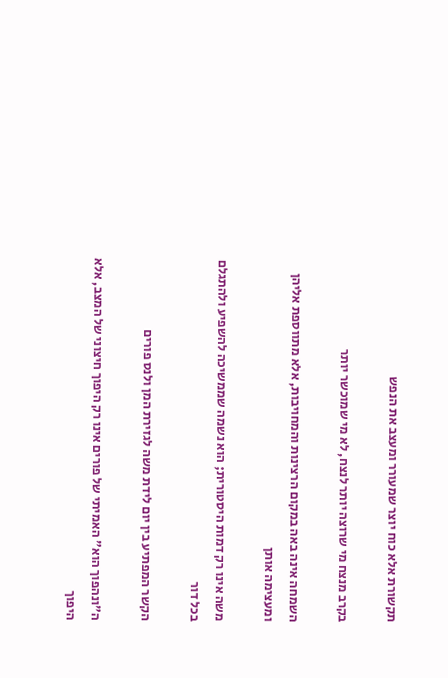תקשורת אלא כוח יוצר שמעורר ומעצב את הנפש

בקרב מנצח מי שרוצה יותר לנצח, לא מי שמוכשר יותר

השמחה אינה באה במקום הרצינות והמחויבות, אלא מתווספת אליהן ומעצימה אותן

משה אינו רק דמות היסטורית; הוא נשמה שממשיכה להשפיע ולהתגלם בכל דור

הקשר המפתיע בין יום לידת משה לגזירת המן ולנס פורים

ה"ונהפוך הוא" האמיתי של פורים אינו רק היפוך חיצוני של המצב, אלא היפוך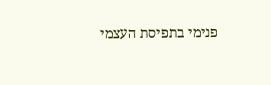פנימי בתפיסת העצמי